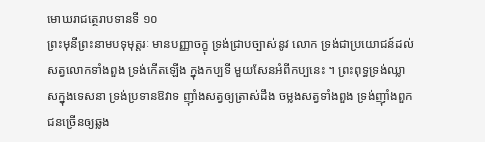មោឃរាជត្ថេរាបទានទី ១០
ព្រះមុនីព្រះនាមបទុមុត្តរៈ មានបញ្ញាចក្ខុ ទ្រង់ជ្រាបច្បាស់នូវ លោក ទ្រង់ជាប្រយោជន៍ដល់សត្វលោកទាំងពួង ទ្រង់កើតឡើង ក្នុងកប្បទី មួយសែនអំពីកប្បនេះ ។ ព្រះពុទ្ធទ្រង់ឈ្លាសក្នុងទេសនា ទ្រង់ប្រទានឱវាទ ញ៉ាំងសត្វឲ្យត្រាស់ដឹង ចម្លងសត្វទាំងពួង ទ្រង់ញ៉ាំងពួកជនច្រើនឲ្យឆ្លង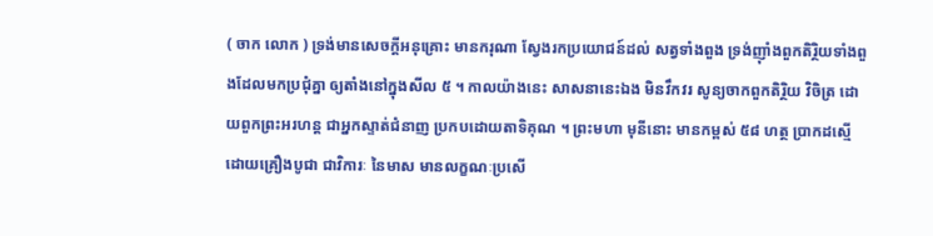( ចាក លោក ) ទ្រង់មានសេចក្តីអនុគ្រោះ មានករុណា ស្វែងរកប្រយោជន៍ដល់ សត្វទាំងពួង ទ្រង់ញ៉ាំងពួកតិរ្ថិយទាំងពួងដែលមកប្រជុំគ្នា ឲ្យតាំងនៅក្នុងសីល ៥ ។ កាលយ៉ាងនេះ សាសនានេះឯង មិនវឹកវរ សូន្យចាកពួកតិរ្ថិយ វិចិត្រ ដោយពួកព្រះអរហន្ត ជាអ្នកស្ទាត់ជំនាញ ប្រកបដោយតាទិគុណ ។ ព្រះមហា មុនីនោះ មានកម្ពស់ ៥៨ ហត្ថ ប្រាកដស្មើដោយគ្រឿងបូជា ជាវិការៈ នៃមាស មានលក្ខណៈប្រសើ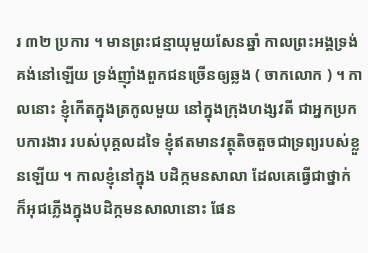រ ៣២ ប្រការ ។ មានព្រះជន្មាយុមួយសែនឆ្នាំ កាលព្រះអង្គទ្រង់គង់នៅឡើយ ទ្រង់ញ៉ាំងពួកជនច្រើនឲ្យឆ្លង ( ចាកលោក ) ។ កាលនោះ ខ្ញុំកើតក្នុងត្រកូលមួយ នៅក្នុងក្រុងហង្សវតី ជាអ្នកប្រកបការងារ របស់បុគ្គលដទៃ ខ្ញុំឥតមានវត្ថុតិចតួចជាទ្រព្យរបស់ខ្លួនឡើយ ។ កាលខ្ញុំនៅក្នុង បដិក្កមនសាលា ដែលគេធ្វើជាថ្នាក់ ក៏អុជភ្លើងក្នុងបដិក្កមនសាលានោះ ផែន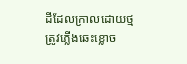ដីដែលក្រាលដោយថ្ម ត្រូវភ្លើងឆេះខ្លោច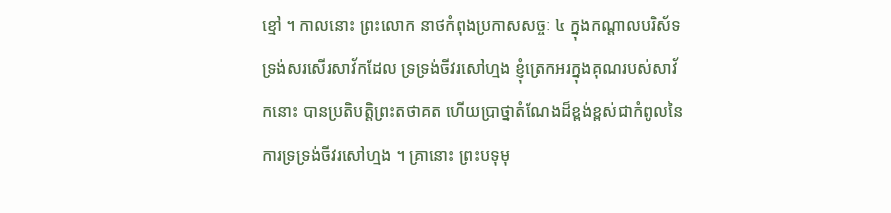ខ្មៅ ។ កាលនោះ ព្រះលោក នាថកំពុងប្រកាសសច្ចៈ ៤ ក្នុងកណ្តាលបរិស័ទ ទ្រង់សរសើរសាវ័កដែល ទ្រទ្រង់ចីវរសៅហ្មង ខ្ញុំត្រេកអរក្នុងគុណរបស់សាវ័កនោះ បានប្រតិបត្តិព្រះតថាគត ហើយប្រាថ្នាតំណែងដ៏ខ្ពង់ខ្ពស់ជាកំពូលនៃការទ្រទ្រង់ចីវរសៅហ្មង ។ គ្រានោះ ព្រះបទុមុ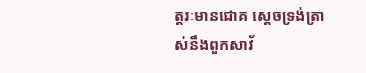ត្តរៈមានជោគ ស្តេចទ្រង់ត្រាស់នឹងពួកសាវ័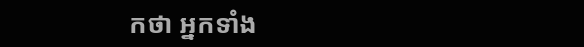កថា អ្នកទាំង